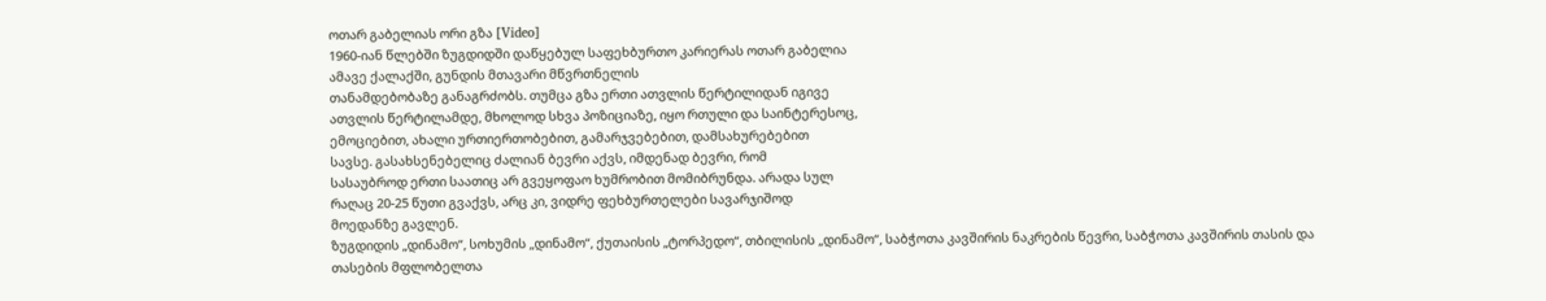ოთარ გაბელიას ორი გზა [Video]
1960-იან წლებში ზუგდიდში დაწყებულ საფეხბურთო კარიერას ოთარ გაბელია
ამავე ქალაქში, გუნდის მთავარი მწვრთნელის
თანამდებობაზე განაგრძობს. თუმცა გზა ერთი ათვლის წერტილიდან იგივე
ათვლის წერტილამდე, მხოლოდ სხვა პოზიციაზე, იყო რთული და საინტერესოც,
ემოციებით, ახალი ურთიერთობებით, გამარჯვებებით, დამსახურებებით
სავსე. გასახსენებელიც ძალიან ბევრი აქვს, იმდენად ბევრი, რომ
სასაუბროდ ერთი საათიც არ გვეყოფაო ხუმრობით მომიბრუნდა. არადა სულ
რაღაც 20-25 წუთი გვაქვს, არც კი, ვიდრე ფეხბურთელები სავარჯიშოდ
მოედანზე გავლენ.
ზუგდიდის „დინამო“, სოხუმის „დინამო“, ქუთაისის „ტორპედო“, თბილისის „დინამო“, საბჭოთა კავშირის ნაკრების წევრი, საბჭოთა კავშირის თასის და თასების მფლობელთა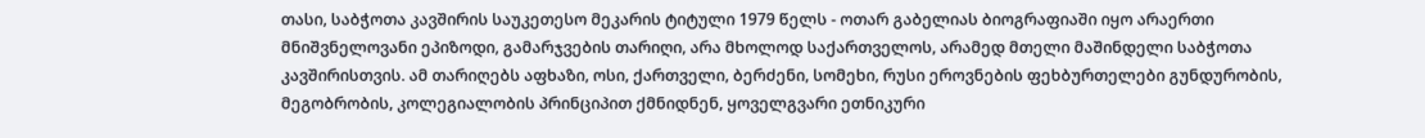თასი, საბჭოთა კავშირის საუკეთესო მეკარის ტიტული 1979 წელს - ოთარ გაბელიას ბიოგრაფიაში იყო არაერთი მნიშვნელოვანი ეპიზოდი, გამარჯვების თარიღი, არა მხოლოდ საქართველოს, არამედ მთელი მაშინდელი საბჭოთა კავშირისთვის. ამ თარიღებს აფხაზი, ოსი, ქართველი, ბერძენი, სომეხი, რუსი ეროვნების ფეხბურთელები გუნდურობის, მეგობრობის, კოლეგიალობის პრინციპით ქმნიდნენ, ყოველგვარი ეთნიკური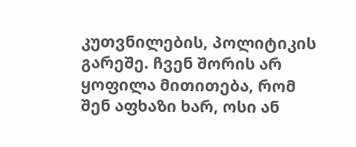კუთვნილების, პოლიტიკის გარეშე. ჩვენ შორის არ ყოფილა მითითება, რომ შენ აფხაზი ხარ, ოსი ან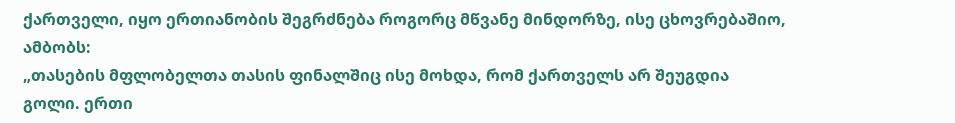ქართველი, იყო ერთიანობის შეგრძნება როგორც მწვანე მინდორზე, ისე ცხოვრებაშიო, ამბობს:
„თასების მფლობელთა თასის ფინალშიც ისე მოხდა, რომ ქართველს არ შეუგდია გოლი. ერთი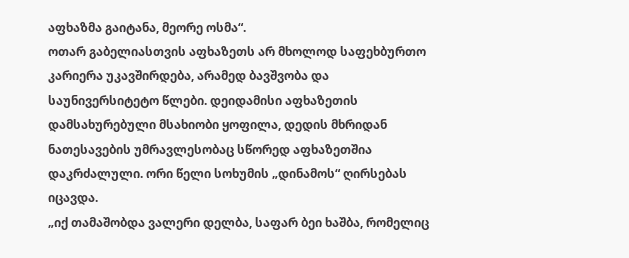აფხაზმა გაიტანა, მეორე ოსმა“.
ოთარ გაბელიასთვის აფხაზეთს არ მხოლოდ საფეხბურთო კარიერა უკავშირდება, არამედ ბავშვობა და საუნივერსიტეტო წლები. დეიდამისი აფხაზეთის დამსახურებული მსახიობი ყოფილა, დედის მხრიდან ნათესავების უმრავლესობაც სწორედ აფხაზეთშია დაკრძალული. ორი წელი სოხუმის „დინამოს“ ღირსებას იცავდა.
„იქ თამაშობდა ვალერი დელბა, საფარ ბეი ხაშბა, რომელიც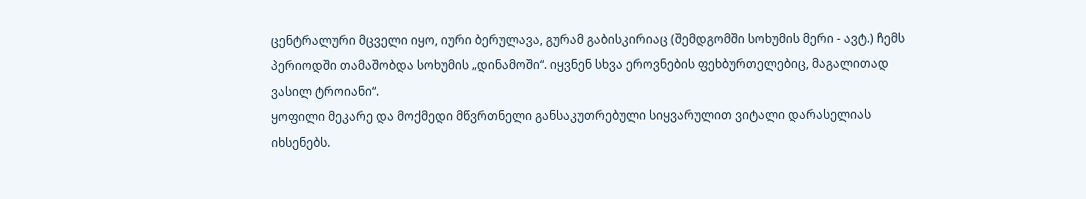ცენტრალური მცველი იყო, იური ბერულავა, გურამ გაბისკირიაც (შემდგომში სოხუმის მერი - ავტ.) ჩემს პერიოდში თამაშობდა სოხუმის „დინამოში“. იყვნენ სხვა ეროვნების ფეხბურთელებიც, მაგალითად ვასილ ტროიანი“.
ყოფილი მეკარე და მოქმედი მწვრთნელი განსაკუთრებული სიყვარულით ვიტალი დარასელიას იხსენებს.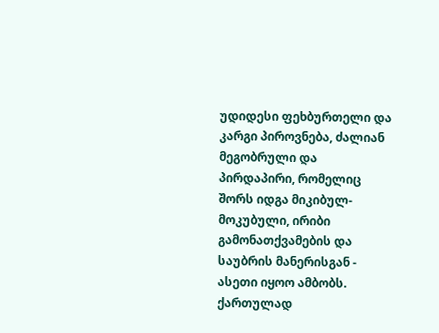უდიდესი ფეხბურთელი და კარგი პიროვნება, ძალიან მეგობრული და პირდაპირი, რომელიც შორს იდგა მიკიბულ-მოკუბული, ირიბი გამონათქვამების და საუბრის მანერისგან - ასეთი იყოო ამბობს. ქართულად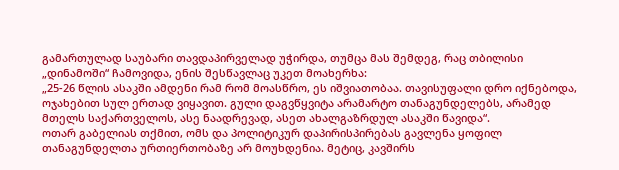გამართულად საუბარი თავდაპირველად უჭირდა, თუმცა მას შემდეგ, რაც თბილისი „დინამოში“ ჩამოვიდა, ენის შესწავლაც უკეთ მოახერხა:
„25-26 წლის ასაკში ამდენი რამ რომ მოასწრო, ეს იშვიათობაა. თავისუფალი დრო იქნებოდა, ოჯახებით სულ ერთად ვიყავით. გული დაგვწყვიტა არამარტო თანაგუნდელებს, არამედ მთელს საქართველოს, ასე ნაადრევად, ასეთ ახალგაზრდულ ასაკში წავიდა“.
ოთარ გაბელიას თქმით, ომს და პოლიტიკურ დაპირისპირებას გავლენა ყოფილ თანაგუნდელთა ურთიერთობაზე არ მოუხდენია. მეტიც, კავშირს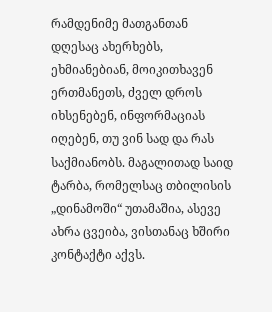რამდენიმე მათგანთან დღესაც ახერხებს, ეხმიანებიან, მოიკითხავენ ერთმანეთს, ძველ დროს იხსენებენ, ინფორმაციას იღებენ, თუ ვინ სად და რას საქმიანობს. მაგალითად საიდ ტარბა, რომელსაც თბილისის „დინამოში“ უთამაშია, ასევე ახრა ცვეიბა, ვისთანაც ხშირი კონტაქტი აქვს.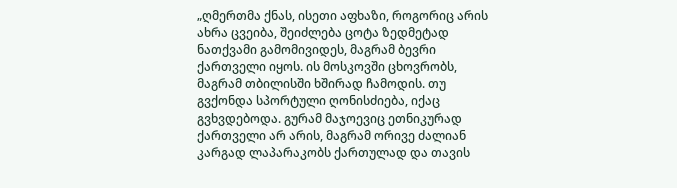„ღმერთმა ქნას, ისეთი აფხაზი, როგორიც არის ახრა ცვეიბა, შეიძლება ცოტა ზედმეტად ნათქვამი გამომივიდეს, მაგრამ ბევრი ქართველი იყოს. ის მოსკოვში ცხოვრობს, მაგრამ თბილისში ხშირად ჩამოდის. თუ გვქონდა სპორტული ღონისძიება, იქაც გვხვდებოდა. გურამ მაჯოევიც ეთნიკურად ქართველი არ არის, მაგრამ ორივე ძალიან კარგად ლაპარაკობს ქართულად და თავის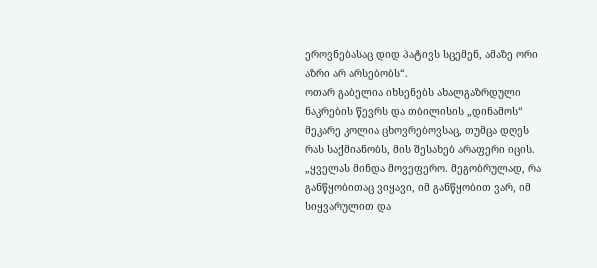ეროვნებასაც დიდ პატივს სცემენ, ამაზე ორი აზრი არ არსებობს“.
ოთარ გაბელია იხსენებს ახალგაზრდული ნაკრების წევრს და თბილისის „დინამოს“ მეკარე კოლია ცხოვრებოვსაც, თუმცა დღეს რას საქმიანობს, მის შესახებ არაფერი იცის.
„ყველას მინდა მოვეფერო. მეგობრულად, რა განწყობითაც ვიყავი, იმ განწყობით ვარ, იმ სიყვარულით და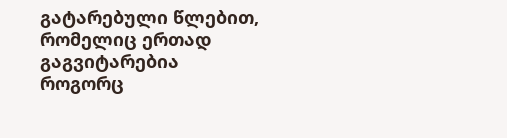გატარებული წლებით, რომელიც ერთად გაგვიტარებია როგორც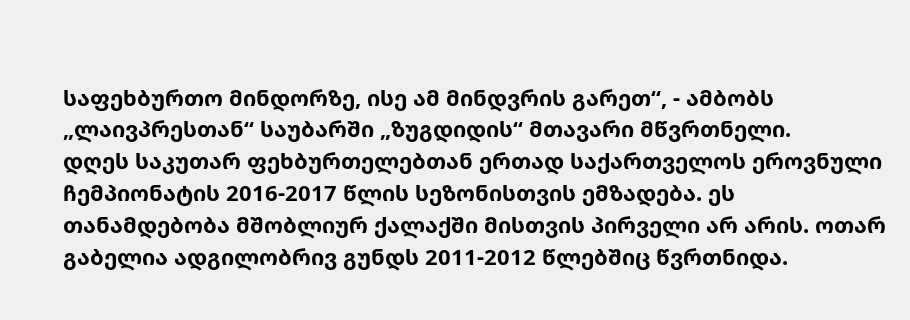საფეხბურთო მინდორზე, ისე ამ მინდვრის გარეთ“, - ამბობს „ლაივპრესთან“ საუბარში „ზუგდიდის“ მთავარი მწვრთნელი.
დღეს საკუთარ ფეხბურთელებთან ერთად საქართველოს ეროვნული ჩემპიონატის 2016-2017 წლის სეზონისთვის ემზადება. ეს თანამდებობა მშობლიურ ქალაქში მისთვის პირველი არ არის. ოთარ გაბელია ადგილობრივ გუნდს 2011-2012 წლებშიც წვრთნიდა.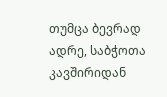თუმცა ბევრად ადრე, საბჭოთა კავშირიდან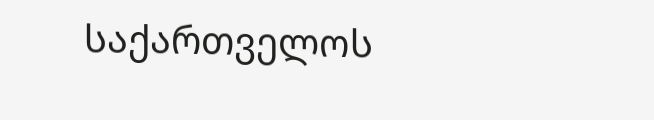საქართველოს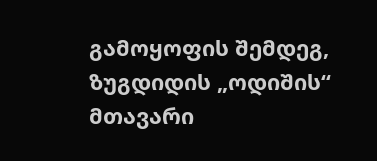გამოყოფის შემდეგ, ზუგდიდის „ოდიშის“ მთავარი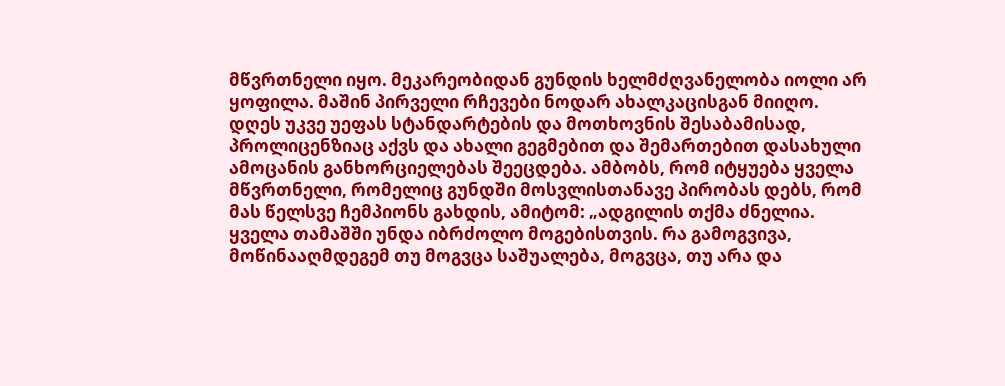მწვრთნელი იყო. მეკარეობიდან გუნდის ხელმძღვანელობა იოლი არ ყოფილა. მაშინ პირველი რჩევები ნოდარ ახალკაცისგან მიიღო. დღეს უკვე უეფას სტანდარტების და მოთხოვნის შესაბამისად, პროლიცენზიაც აქვს და ახალი გეგმებით და შემართებით დასახული ამოცანის განხორციელებას შეეცდება. ამბობს, რომ იტყუება ყველა მწვრთნელი, რომელიც გუნდში მოსვლისთანავე პირობას დებს, რომ მას წელსვე ჩემპიონს გახდის, ამიტომ: „ადგილის თქმა ძნელია. ყველა თამაშში უნდა იბრძოლო მოგებისთვის. რა გამოგვივა, მოწინააღმდეგემ თუ მოგვცა საშუალება, მოგვცა, თუ არა და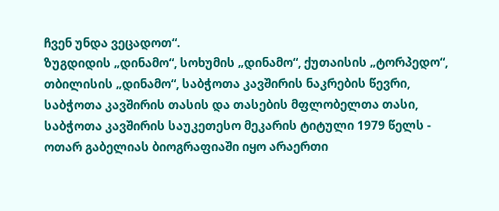ჩვენ უნდა ვეცადოთ“.
ზუგდიდის „დინამო“, სოხუმის „დინამო“, ქუთაისის „ტორპედო“, თბილისის „დინამო“, საბჭოთა კავშირის ნაკრების წევრი, საბჭოთა კავშირის თასის და თასების მფლობელთა თასი, საბჭოთა კავშირის საუკეთესო მეკარის ტიტული 1979 წელს - ოთარ გაბელიას ბიოგრაფიაში იყო არაერთი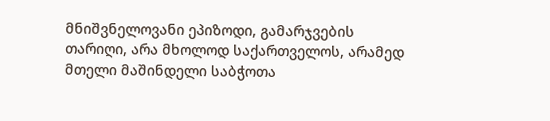მნიშვნელოვანი ეპიზოდი, გამარჯვების თარიღი, არა მხოლოდ საქართველოს, არამედ მთელი მაშინდელი საბჭოთა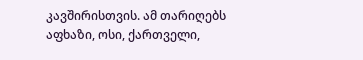კავშირისთვის. ამ თარიღებს აფხაზი, ოსი, ქართველი,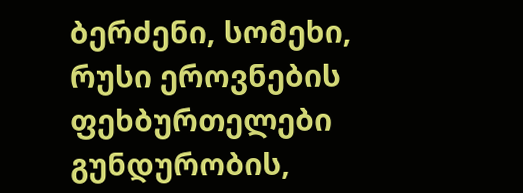ბერძენი, სომეხი, რუსი ეროვნების ფეხბურთელები გუნდურობის,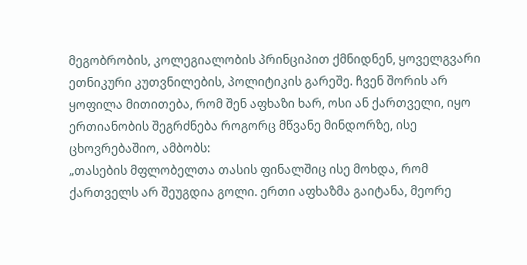მეგობრობის, კოლეგიალობის პრინციპით ქმნიდნენ, ყოველგვარი ეთნიკური კუთვნილების, პოლიტიკის გარეშე. ჩვენ შორის არ ყოფილა მითითება, რომ შენ აფხაზი ხარ, ოსი ან ქართველი, იყო ერთიანობის შეგრძნება როგორც მწვანე მინდორზე, ისე ცხოვრებაშიო, ამბობს:
„თასების მფლობელთა თასის ფინალშიც ისე მოხდა, რომ ქართველს არ შეუგდია გოლი. ერთი აფხაზმა გაიტანა, მეორე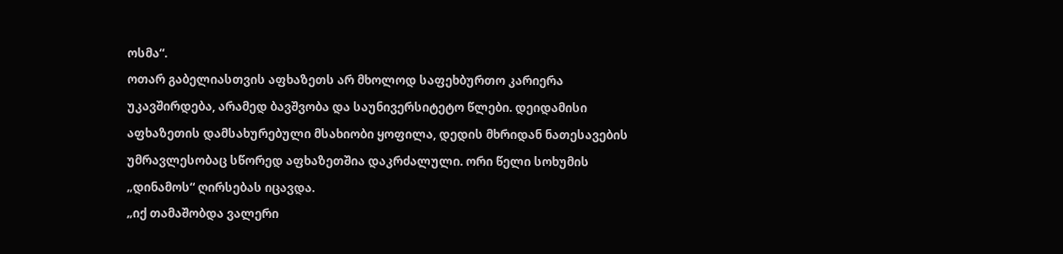ოსმა“.
ოთარ გაბელიასთვის აფხაზეთს არ მხოლოდ საფეხბურთო კარიერა უკავშირდება, არამედ ბავშვობა და საუნივერსიტეტო წლები. დეიდამისი აფხაზეთის დამსახურებული მსახიობი ყოფილა, დედის მხრიდან ნათესავების უმრავლესობაც სწორედ აფხაზეთშია დაკრძალული. ორი წელი სოხუმის „დინამოს“ ღირსებას იცავდა.
„იქ თამაშობდა ვალერი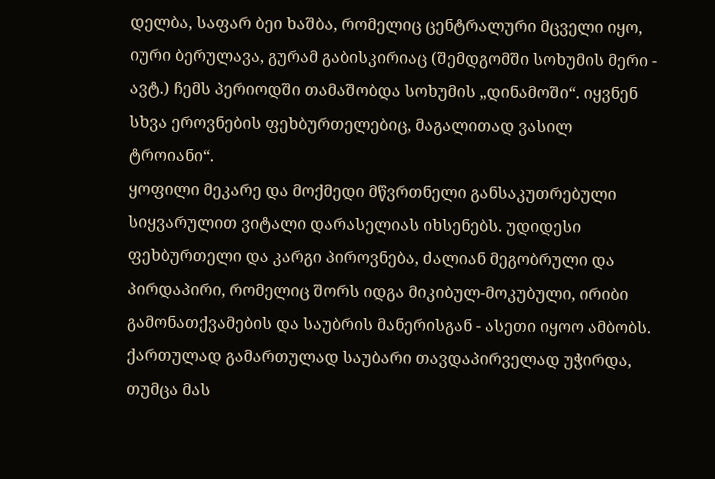დელბა, საფარ ბეი ხაშბა, რომელიც ცენტრალური მცველი იყო, იური ბერულავა, გურამ გაბისკირიაც (შემდგომში სოხუმის მერი - ავტ.) ჩემს პერიოდში თამაშობდა სოხუმის „დინამოში“. იყვნენ სხვა ეროვნების ფეხბურთელებიც, მაგალითად ვასილ ტროიანი“.
ყოფილი მეკარე და მოქმედი მწვრთნელი განსაკუთრებული სიყვარულით ვიტალი დარასელიას იხსენებს. უდიდესი ფეხბურთელი და კარგი პიროვნება, ძალიან მეგობრული და პირდაპირი, რომელიც შორს იდგა მიკიბულ-მოკუბული, ირიბი გამონათქვამების და საუბრის მანერისგან - ასეთი იყოო ამბობს. ქართულად გამართულად საუბარი თავდაპირველად უჭირდა, თუმცა მას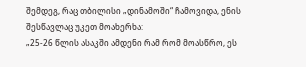შემდეგ, რაც თბილისი „დინამოში“ ჩამოვიდა, ენის შესწავლაც უკეთ მოახერხა:
„25-26 წლის ასაკში ამდენი რამ რომ მოასწრო, ეს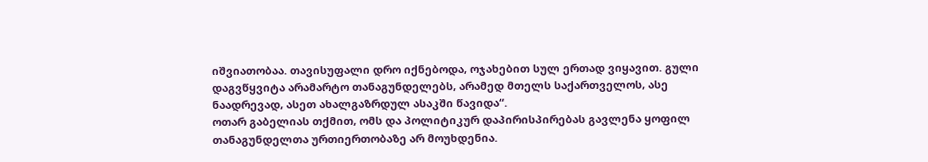იშვიათობაა. თავისუფალი დრო იქნებოდა, ოჯახებით სულ ერთად ვიყავით. გული დაგვწყვიტა არამარტო თანაგუნდელებს, არამედ მთელს საქართველოს, ასე ნაადრევად, ასეთ ახალგაზრდულ ასაკში წავიდა“.
ოთარ გაბელიას თქმით, ომს და პოლიტიკურ დაპირისპირებას გავლენა ყოფილ თანაგუნდელთა ურთიერთობაზე არ მოუხდენია.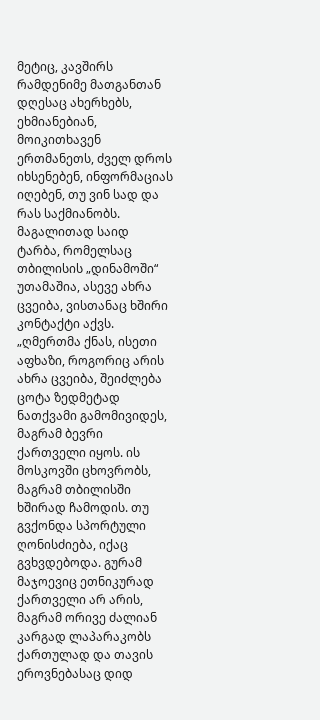მეტიც, კავშირს რამდენიმე მათგანთან დღესაც ახერხებს, ეხმიანებიან, მოიკითხავენ ერთმანეთს, ძველ დროს იხსენებენ, ინფორმაციას იღებენ, თუ ვინ სად და რას საქმიანობს. მაგალითად საიდ ტარბა, რომელსაც თბილისის „დინამოში“ უთამაშია, ასევე ახრა ცვეიბა, ვისთანაც ხშირი კონტაქტი აქვს.
„ღმერთმა ქნას, ისეთი აფხაზი, როგორიც არის ახრა ცვეიბა, შეიძლება ცოტა ზედმეტად ნათქვამი გამომივიდეს, მაგრამ ბევრი ქართველი იყოს. ის მოსკოვში ცხოვრობს, მაგრამ თბილისში ხშირად ჩამოდის. თუ გვქონდა სპორტული ღონისძიება, იქაც გვხვდებოდა. გურამ მაჯოევიც ეთნიკურად ქართველი არ არის, მაგრამ ორივე ძალიან კარგად ლაპარაკობს ქართულად და თავის ეროვნებასაც დიდ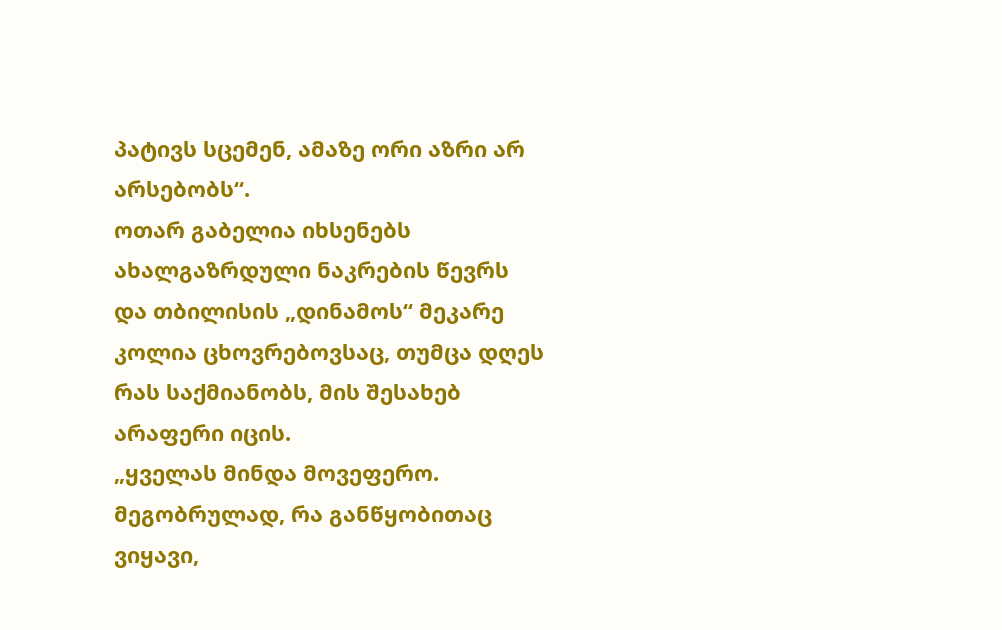პატივს სცემენ, ამაზე ორი აზრი არ არსებობს“.
ოთარ გაბელია იხსენებს ახალგაზრდული ნაკრების წევრს და თბილისის „დინამოს“ მეკარე კოლია ცხოვრებოვსაც, თუმცა დღეს რას საქმიანობს, მის შესახებ არაფერი იცის.
„ყველას მინდა მოვეფერო. მეგობრულად, რა განწყობითაც ვიყავი,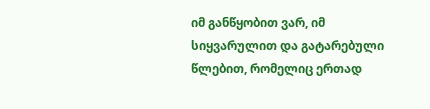იმ განწყობით ვარ, იმ სიყვარულით და გატარებული წლებით, რომელიც ერთად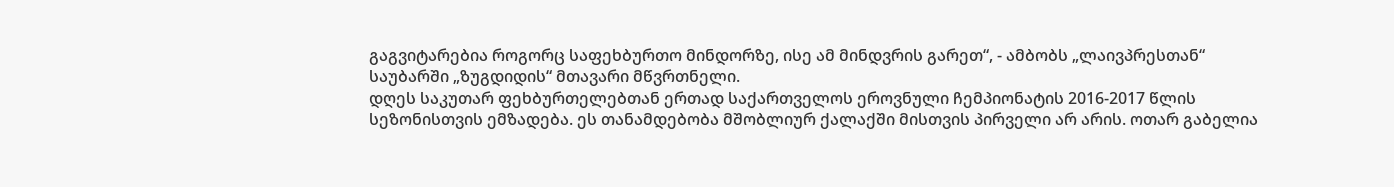გაგვიტარებია როგორც საფეხბურთო მინდორზე, ისე ამ მინდვრის გარეთ“, - ამბობს „ლაივპრესთან“ საუბარში „ზუგდიდის“ მთავარი მწვრთნელი.
დღეს საკუთარ ფეხბურთელებთან ერთად საქართველოს ეროვნული ჩემპიონატის 2016-2017 წლის სეზონისთვის ემზადება. ეს თანამდებობა მშობლიურ ქალაქში მისთვის პირველი არ არის. ოთარ გაბელია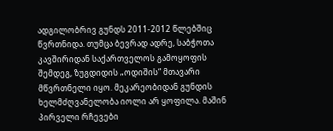ადგილობრივ გუნდს 2011-2012 წლებშიც წვრთნიდა. თუმცა ბევრად ადრე, საბჭოთა კავშირიდან საქართველოს გამოყოფის შემდეგ, ზუგდიდის „ოდიშის“ მთავარი მწვრთნელი იყო. მეკარეობიდან გუნდის ხელმძღვანელობა იოლი არ ყოფილა. მაშინ პირველი რჩევები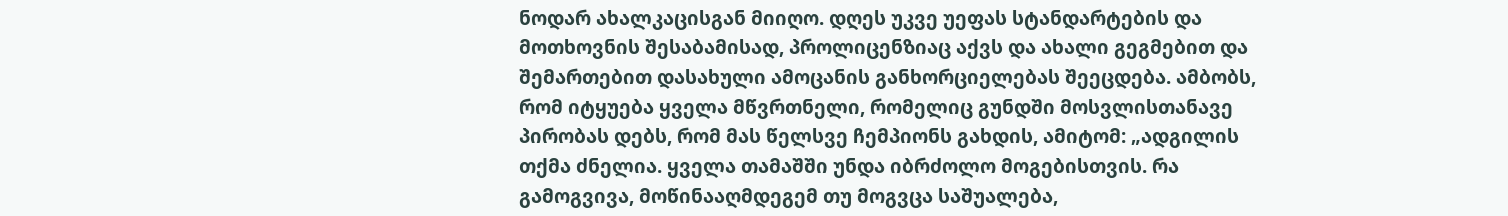ნოდარ ახალკაცისგან მიიღო. დღეს უკვე უეფას სტანდარტების და მოთხოვნის შესაბამისად, პროლიცენზიაც აქვს და ახალი გეგმებით და შემართებით დასახული ამოცანის განხორციელებას შეეცდება. ამბობს, რომ იტყუება ყველა მწვრთნელი, რომელიც გუნდში მოსვლისთანავე პირობას დებს, რომ მას წელსვე ჩემპიონს გახდის, ამიტომ: „ადგილის თქმა ძნელია. ყველა თამაშში უნდა იბრძოლო მოგებისთვის. რა გამოგვივა, მოწინააღმდეგემ თუ მოგვცა საშუალება,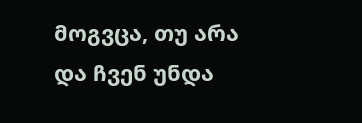მოგვცა, თუ არა და ჩვენ უნდა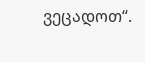ვეცადოთ“.